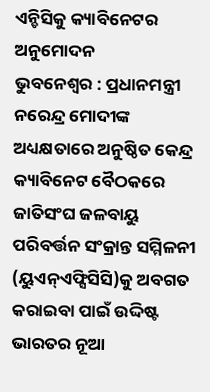ଏନ୍ଡିସିକୁ କ୍ୟାବିନେଟର ଅନୁମୋଦନ
ଭୁବନେଶ୍ବର : ପ୍ରଧାନମନ୍ତ୍ରୀ ନରେନ୍ଦ୍ର ମୋଦୀଙ୍କ ଅଧ୍ୟକ୍ଷତାରେ ଅନୁଷ୍ଠିତ କେନ୍ଦ୍ର କ୍ୟାବିନେଟ ବୈଠକରେ ଜାତିସଂଘ ଜଳବାୟୁ ପରିବର୍ତ୍ତନ ସଂକ୍ରାନ୍ତ ସମ୍ମିଳନୀ (ୟୁଏନ୍ଏଫ୍ସିସିସି)କୁ ଅବଗତ କରାଇବା ପାଇଁ ଉଦ୍ଦିଷ୍ଟ ଭାରତର ନୂଆ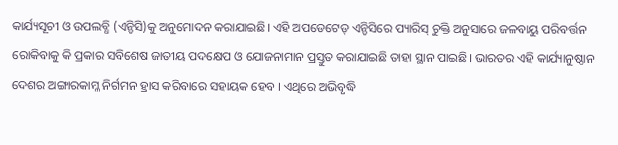କାର୍ଯ୍ୟସୂଚୀ ଓ ଉପଲବ୍ଧି (ଏନ୍ଡିସି)କୁ ଅନୁମୋଦନ କରାଯାଇଛି। ଏହି ଅପଡେଟେଡ୍ ଏନ୍ଡିସିରେ ପ୍ୟାରିସ୍ ଚୁକ୍ତି ଅନୁସାରେ ଜଳବାୟୁ ପରିବର୍ତ୍ତନ ରୋକିବାକୁ କି ପ୍ରକାର ସବିଶେଷ ଜାତୀୟ ପଦକ୍ଷେପ ଓ ଯୋଜନାମାନ ପ୍ରସ୍ତୁତ କରାଯାଇଛି ତାହା ସ୍ଥାନ ପାଇଛି। ଭାରତର ଏହି କାର୍ଯ୍ୟାନୁଷ୍ଠାନ ଦେଶର ଅଙ୍ଗାରକାମ୍ଳ ନିର୍ଗମନ ହ୍ରାସ କରିବାରେ ସହାୟକ ହେବ । ଏଥିରେ ଅଭିବୃଦ୍ଧି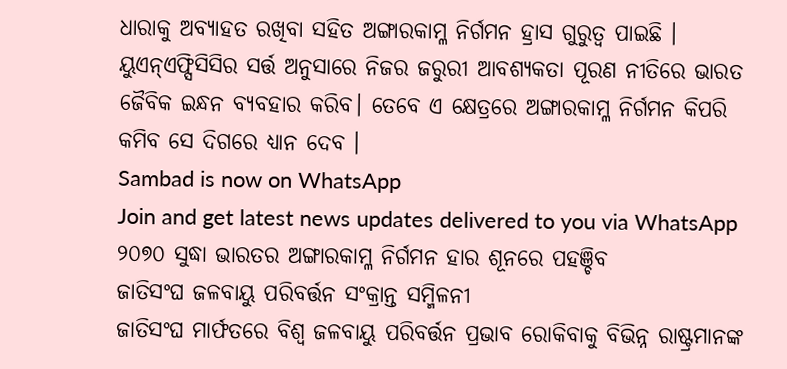ଧାରାକୁ ଅବ୍ୟାହତ ରଖିବା ସହିତ ଅଙ୍ଗାରକାମ୍ଳ ନିର୍ଗମନ ହ୍ରାସ ଗୁରୁତ୍ୱ ପାଇଛି । ୟୁଏନ୍ଏଫ୍ସିସିସିର ସର୍ତ୍ତ ଅନୁସାରେ ନିଜର ଜରୁରୀ ଆବଶ୍ୟକତା ପୂରଣ ନୀତିରେ ଭାରତ ଜୈବିକ ଇନ୍ଧନ ବ୍ୟବହାର କରିବ। ତେବେ ଏ କ୍ଷେତ୍ରରେ ଅଙ୍ଗାରକାମ୍ଳ ନିର୍ଗମନ କିପରି କମିବ ସେ ଦିଗରେ ଧ୍ୟାନ ଦେବ ।
Sambad is now on WhatsApp
Join and get latest news updates delivered to you via WhatsApp
୨୦୭୦ ସୁଦ୍ଧା ଭାରତର ଅଙ୍ଗାରକାମ୍ଳ ନିର୍ଗମନ ହାର ଶୂନରେ ପହଞ୍ଚିବ
ଜାତିସଂଘ ଜଳବାୟୁ ପରିବର୍ତ୍ତନ ସଂକ୍ରାନ୍ତ ସମ୍ମିଳନୀ
ଜାତିସଂଘ ମାର୍ଫତରେ ବିଶ୍ୱ ଜଳବାୟୁ ପରିବର୍ତ୍ତନ ପ୍ରଭାବ ରୋକିବାକୁ ବିଭିନ୍ନ ରାଷ୍ଟ୍ରମାନଙ୍କ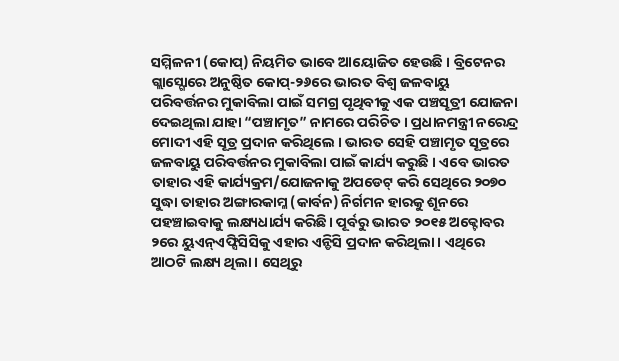ସମ୍ମିଳନୀ (କୋପ୍) ନିୟମିତ ଭାବେ ଆୟୋଜିତ ହେଉଛି । ବ୍ରିଟେନର ଗ୍ଲାସ୍ଗୋରେ ଅନୁଷ୍ଠିତ କୋପ୍-୨୬ରେ ଭାରତ ବିଶ୍ୱ ଜଳବାୟୁ ପରିବର୍ତ୍ତନର ମୁକାବିଲା ପାଇଁ ସମଗ୍ର ପୃଥିବୀକୁ ଏକ ପଞ୍ଚସୂତ୍ରୀ ଯୋଜନା ଦେଇଥିଲା ଯାହା “ପଞ୍ଚାମୃତ” ନାମରେ ପରିଚିତ । ପ୍ରଧାନମନ୍ତ୍ରୀ ନରେନ୍ଦ୍ର ମୋଦୀ ଏହି ସୂତ୍ର ପ୍ରଦାନ କରିଥିଲେ । ଭାରତ ସେହି ପଞ୍ଚାମୃତ ସୂତ୍ରରେ ଜଳବାୟୁ ପରିବର୍ତ୍ତନର ମୁକାବିଲା ପାଇଁ କାର୍ଯ୍ୟ କରୁଛି । ଏବେ ଭାରତ ତାହାର ଏହି କାର୍ଯ୍ୟକ୍ରମ/ଯୋଜନାକୁ ଅପଡେଟ୍ କରି ସେଥିରେ ୨୦୭୦ ସୁଦ୍ଧା ତାହାର ଅଙ୍ଗାରକାମ୍ଳ (କାର୍ବନ) ନିର୍ଗମନ ହାରକୁ ଶୂନରେ ପହଞ୍ଚାଇବାକୁ ଲକ୍ଷ୍ୟଧାର୍ଯ୍ୟ କରିଛି। ପୂର୍ବରୁ ଭାରତ ୨୦୧୫ ଅକ୍ଟୋବର ୨ରେ ୟୁଏନ୍ଏଫ୍ସିସିସିକୁ ଏହାର ଏନ୍ଡିସି ପ୍ରଦାନ କରିଥିଲା । ଏଥିରେ ଆଠଟି ଲକ୍ଷ୍ୟ ଥିଲା । ସେଥିରୁ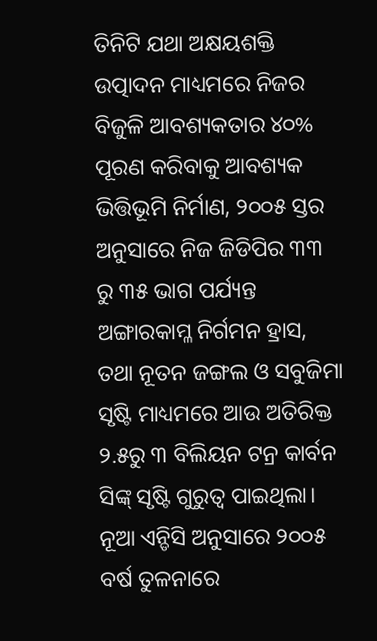ତିନିଟି ଯଥା ଅକ୍ଷୟଶକ୍ତି ଉତ୍ପାଦନ ମାଧ୍ୟମରେ ନିଜର ବିଜୁଳି ଆବଶ୍ୟକତାର ୪୦% ପୂରଣ କରିବାକୁ ଆବଶ୍ୟକ ଭିତ୍ତିଭୂମି ନିର୍ମାଣ, ୨୦୦୫ ସ୍ତର ଅନୁସାରେ ନିଜ ଜିଡିପିର ୩୩ ରୁ ୩୫ ଭାଗ ପର୍ଯ୍ୟନ୍ତ ଅଙ୍ଗାରକାମ୍ଳ ନିର୍ଗମନ ହ୍ରାସ, ତଥା ନୂତନ ଜଙ୍ଗଲ ଓ ସବୁଜିମା ସୃଷ୍ଟି ମାଧ୍ୟମରେ ଆଉ ଅତିରିକ୍ତ ୨.୫ରୁ ୩ ବିଲିୟନ ଟନ୍ର କାର୍ବନ ସିଙ୍କ୍ ସୃଷ୍ଟି ଗୁରୁତ୍ୱ ପାଇଥିଲା।
ନୂଆ ଏନ୍ଡିସି ଅନୁସାରେ ୨୦୦୫ ବର୍ଷ ତୁଳନାରେ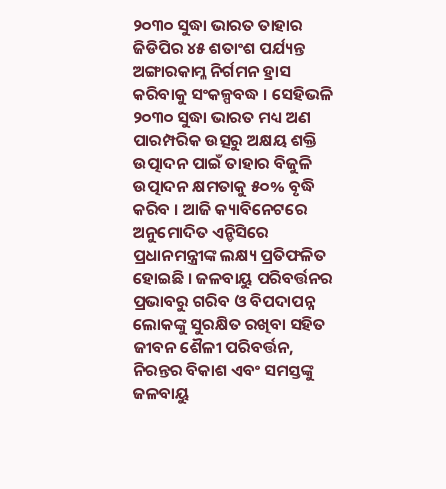୨୦୩୦ ସୁଦ୍ଧା ଭାରତ ତାହାର ଜିଡିପିର ୪୫ ଶତାଂଶ ପର୍ଯ୍ୟନ୍ତ ଅଙ୍ଗାରକାମ୍ଳ ନିର୍ଗମନ ହ୍ରାସ କରିବାକୁ ସଂକଳ୍ପବଦ୍ଧ । ସେହିଭଳି ୨୦୩୦ ସୁଦ୍ଧା ଭାରତ ମଧ୍ୟ ଅଣ ପାରମ୍ପରିକ ଉତ୍ସରୁ ଅକ୍ଷୟ ଶକ୍ତି ଉତ୍ପାଦନ ପାଇଁ ତାହାର ବିଜୁଳି ଉତ୍ପାଦନ କ୍ଷମତାକୁ ୫୦% ବୃଦ୍ଧି କରିବ । ଆଜି କ୍ୟାବିନେଟରେ ଅନୁମୋଦିତ ଏନ୍ଡିସିରେ ପ୍ରଧାନମନ୍ତ୍ରୀଙ୍କ ଲକ୍ଷ୍ୟ ପ୍ରତିଫଳିତ ହୋଇଛି । ଜଳବାୟୁ ପରିବର୍ତ୍ତନର ପ୍ରଭାବରୁ ଗରିବ ଓ ବିପଦାପନ୍ନ ଲୋକଙ୍କୁ ସୁରକ୍ଷିତ ରଖିବା ସହିତ ଜୀବନ ଶୈଳୀ ପରିବର୍ତ୍ତନ, ନିରନ୍ତର ବିକାଶ ଏବଂ ସମସ୍ତଙ୍କୁ ଜଳବାୟୁ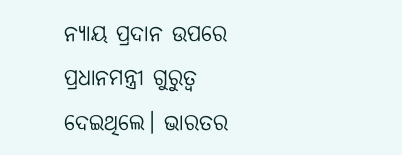ନ୍ୟାୟ ପ୍ରଦାନ ଉପରେ ପ୍ରଧାନମନ୍ତ୍ରୀ ଗୁରୁତ୍ୱ ଦେଇଥିଲେ। ଭାରତର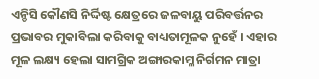ଏନ୍ଡିସି କୌଣସି ନିର୍ଦ୍ଦିଷ୍ଟ କ୍ଷେତ୍ରରେ ଜଳବାୟୁ ପରିବର୍ତ୍ତନର ପ୍ରଭାବର ମୁକାବିଲା କରିବାକୁ ବାଧ୍ୟତାମୂଳକ ନୁହେଁ । ଏହାର ମୂଳ ଲକ୍ଷ୍ୟ ହେଲା ସାମଗ୍ରିକ ଅଙ୍ଗାରକାମ୍ଳ ନିର୍ଗମନ ମାତ୍ରା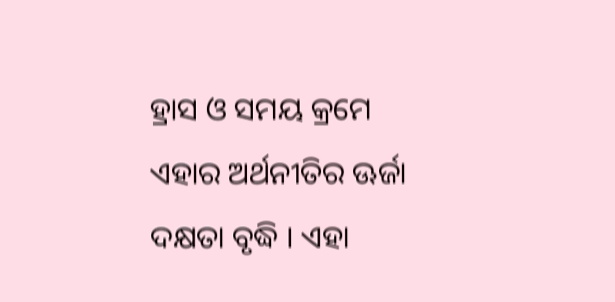ହ୍ରାସ ଓ ସମୟ କ୍ରମେ ଏହାର ଅର୍ଥନୀତିର ଊର୍ଜା ଦକ୍ଷତା ବୃଦ୍ଧି । ଏହା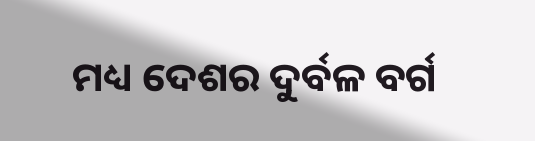ମଧ୍ୟ ଦେଶର ଦୁର୍ବଳ ବର୍ଗ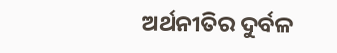ଅର୍ଥନୀତିର ଦୁର୍ବଳ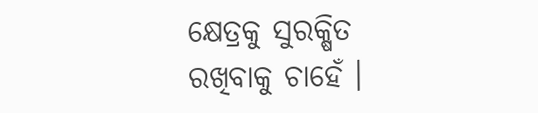କ୍ଷେତ୍ରକୁ ସୁରକ୍ଷିତ ରଖିବାକୁ ଚାହେଁ ।